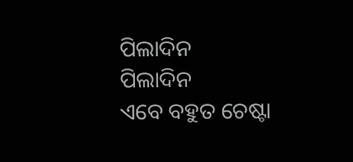ପିଲାଦିନ
ପିଲାଦିନ
ଏବେ ବହୁତ ଚେଷ୍ଟା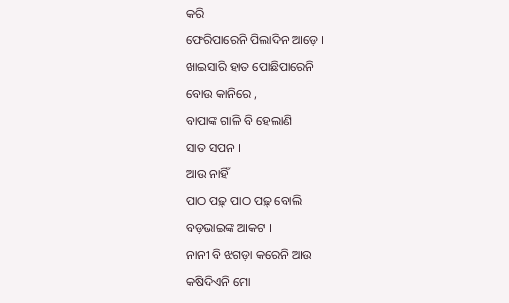କରି
ଫେରିପାରେନି ପିଲାଦିନ ଆଡ଼େ ।
ଖାଇସାରି ହାତ ପୋଛିପାରେନି
ବୋଉ କାନିରେ ,
ବାପାଙ୍କ ଗାଳି ବି ହେଲାଣି
ସାତ ସପନ ।
ଆଉ ନାହିଁ
ପାଠ ପଢ଼୍ ପାଠ ପଢ଼୍ ବୋଲି
ବଡ଼ଭାଇଙ୍କ ଆକଟ ।
ନାନୀ ବି ଝଗଡ଼ା କରେନି ଆଉ
କଷିଦିଏନି ମୋ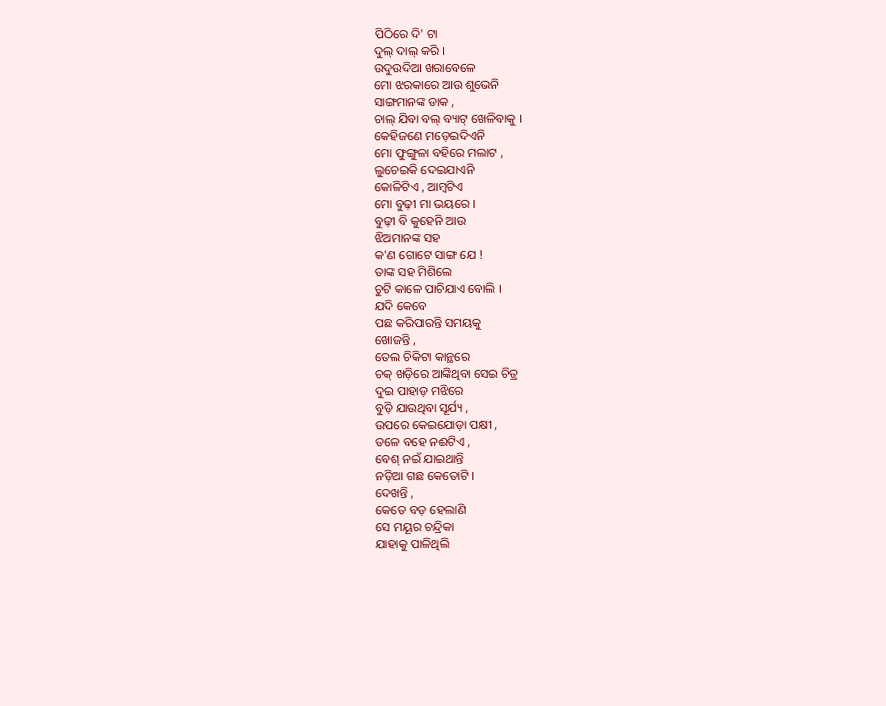ପିଠିରେ ଦି' ଟା
ଦୁଲ୍ ଦାଲ୍ କରି ।
ଉଦୁଉଦିଆ ଖରାବେଳେ
ମୋ ଝରକାରେ ଆଉ ଶୁଭେନି
ସାଙ୍ଗମାନଙ୍କ ଡାକ ,
ଚାଲ୍ ଯିବା ବଲ୍ ବ୍ୟାଟ୍ ଖେଳିବାକୁ ।
କେହିଜଣେ ମଡ଼େଇଦିଏନି
ମୋ ଫୁଙ୍ଗୁଳା ବହିରେ ମଲାଟ ,
ଲୁଚେଇକି ଦେଇଯାଏନି
କୋଳିଟିଏ , ଆମ୍ବଟିଏ
ମୋ ବୁଢ଼ୀ ମା ଭୟରେ ।
ବୁଢ଼ୀ ବି କୁହେନି ଆଉ
ଝିଅମାନଙ୍କ ସହ
କ'ଣ ଗୋଟେ ସାଙ୍ଗ ଯେ !
ତାଙ୍କ ସହ ମିଶିଲେ
ଚୁଟି କାଳେ ପାଚିଯାଏ ବୋଲି ।
ଯଦି କେବେ
ପଛ କରିପାରନ୍ତି ସମୟକୁ
ଖୋଜନ୍ତି ,
ତେଲ ଚିକିଟା କାନ୍ଥରେ
ଚକ୍ ଖଡ଼ିରେ ଆଙ୍କିଥିବା ସେଇ ଚିତ୍ର
ଦୁଇ ପାହାଡ଼ ମଝିରେ
ବୁଡ଼ି ଯାଉଥିବା ସୂର୍ଯ୍ୟ ,
ଉପରେ କେଇଯୋଡ଼ା ପକ୍ଷୀ ,
ତଳେ ବହେ ନଈଟିଏ ,
ବେଶ୍ ନଇଁ ଯାଇଥାନ୍ତି
ନଡ଼ିଆ ଗଛ କେତୋଟି ।
ଦେଖନ୍ତି ,
କେତେ ବଡ଼ ହେଲାଣି
ସେ ମୟୂର ଚନ୍ଦ୍ରିକା
ଯାହାକୁ ପାଳିଥିଲି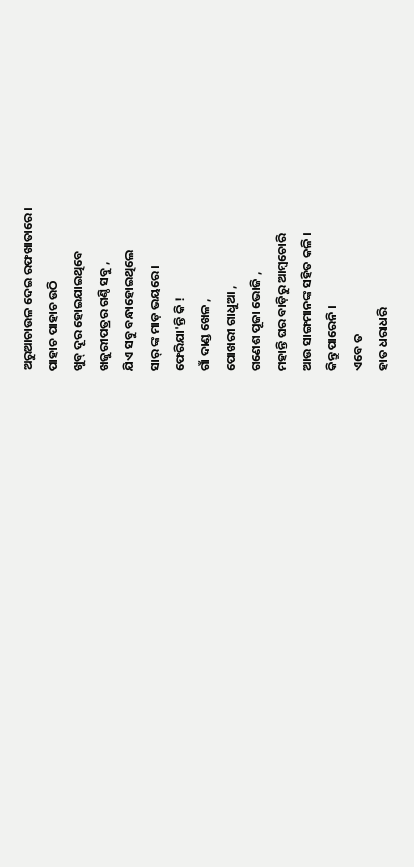ଅରୁଆଚାଉଳ ଦେଇ ରଫଖାତାରେ।
ପାହାଚ ପାହାଚ ଉଠି
ଖୁବ୍ ଦୂର ହୋଇଯାଇଥିବେ
ଖଜୁରୀପତ୍ରର ଗଣ୍ଠି ସବୁ ,
ଯିଏ ସବୁ ବନ୍ଧାହୋଇଥିଲେ
ସାର୍ ଙ୍କ ମାଡ଼ ଭୟରେ ।
ଫେରିଯା'ନ୍ତି କି !
ଗାଁ ଦାଣ୍ଡ ଖେଳ ,
ପୋଖରୀ ଗାଧୁଆ ,
ଗଣେଶ ପୂଜା ଭୋଜି ,
ମହାନ୍ତି ଘର ବାଡ଼ିରୁ ଆମ୍ବଚୋରି
ଆଉ ସାଙ୍ଗମାନଙ୍କ ସହିତ କଳି ।
କିନ୍ତୁ ପାରେନି ।
ଏବେ ତ
ହାତ ଧରାଧରି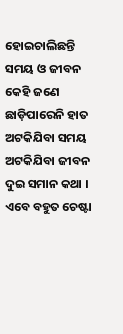ହୋଇଚାଲିଛନ୍ତି
ସମୟ ଓ ଜୀବନ
କେହି ଜଣେ ଛାଡ଼ିପାରେନି ହାତ
ଅଟକିଯିବା ସମୟ
ଅଟକିଯିବା ଜୀବନ
ଦୁଇ ସମାନ କଥା ।
ଏବେ ବହୁତ ଚେଷ୍ଟା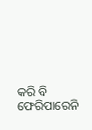କରି ବି
ଫେରିପାରେନି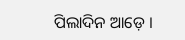ପିଲାଦିନ ଆଡ଼େ ।